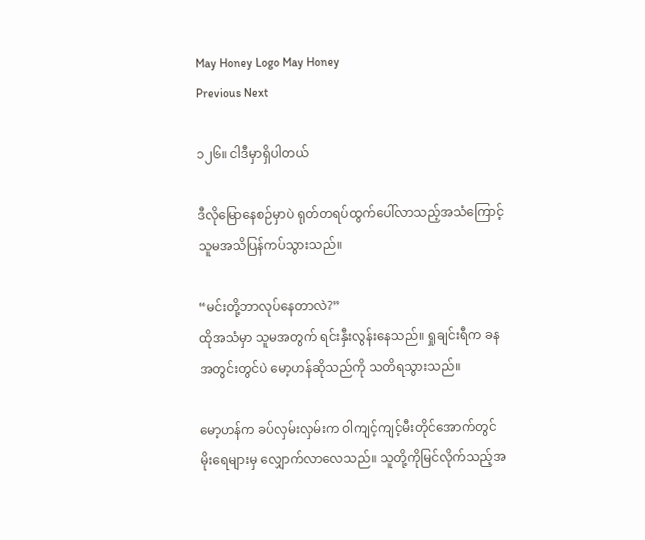May Honey Logo May Honey
Previous Next

၁၂၆။ ငါဒီမှာရှိပါတယ်

ဒီလိုမြောနေစဉ်မှာပဲ ရုတ်တရပ်ထွက်ပေါ်လာသည့်အသံကြောင့် သူမအသိပြန်ကပ်သွားသည်။

“မင်းတို့ဘာလုပ်နေတာလဲ?”
ထိုအသံမှာ သူမအတွက် ရင်းနှီးလွန်းနေသည်။ ရှုချင်းရီက ခနအတွင်းတွင်ပဲ မော့ဟန်ဆိုသည်ကို သတိရသွားသည်။

မော့ဟန်က ခပ်လှမ်းလှမ်းက ဝါကျင့်ကျင့်မီးတိုင်အောက်တွင် မိုးရေများမှ လျှောက်လာလေသည်။ သူတို့ကိုမြင်လိုက်သည့်အ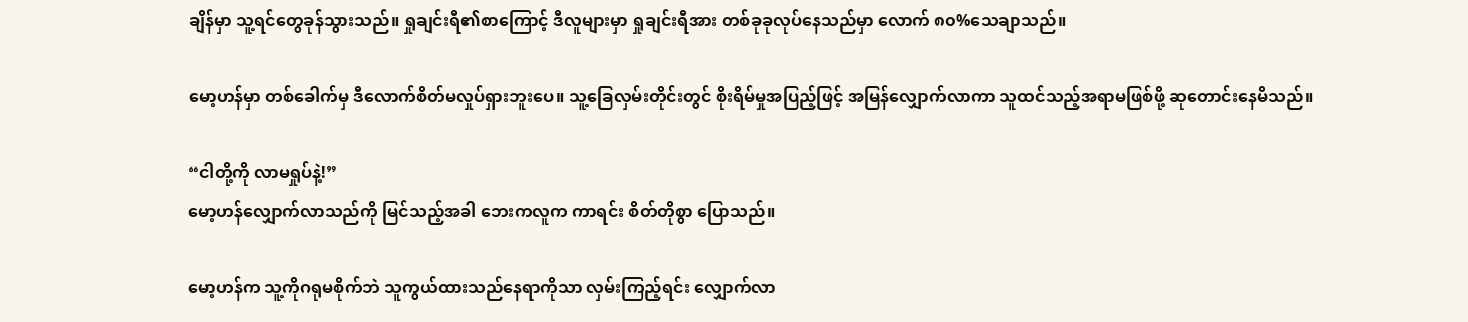ချိန်မှာ သူ့ရင်တွေခုန်သွားသည်။ ရှုချင်းရီ၏စာကြောင့် ဒီလူများမှာ ရှုချင်းရီအား တစ်ခုခုလုပ်နေသည်မှာ လောက် ၈၀%သေချာသည်။

မော့ဟန်မှာ တစ်ခေါက်မှ ဒီလောက်စိတ်မလှုပ်ရှားဘူးပေ။ သူ့ခြေလှမ်းတိုင်းတွင် စိုးရိမ်မှုအပြည့်ဖြင့် အမြန်လျှောက်လာကာ သူထင်သည့်အရာမဖြစ်ဖို့ ဆုတောင်းနေမိသည်။

“ငါတို့ကို လာမရှုပ်နဲ့!”
မော့ဟန်လျှောက်လာသည်ကို မြင်သည့်အခါ ဘေးကလူက ကာရင်း စိတ်တိုစွာ ပြောသည်။

မော့ဟန်က သူ့ကိုဂရုမစိုက်ဘဲ သူကွယ်ထားသည်နေရာကိုသာ လှမ်းကြည့်ရင်း လျှောက်လာ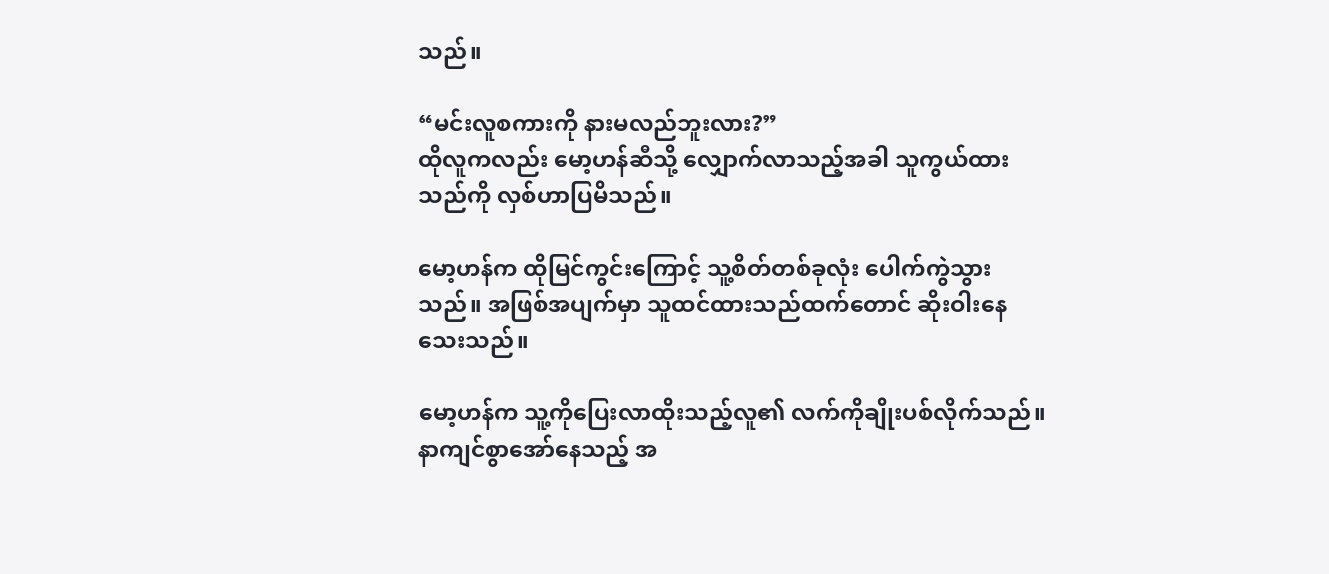သည်။

“မင်းလူစကားကို နားမလည်ဘူးလား?”
ထိုလူကလည်း မော့ဟန်ဆီသို့ လျှောက်လာသည့်အခါ သူကွယ်ထားသည်ကို လှစ်ဟာပြမိသည်။

မော့ဟန်က ထိုမြင်ကွင်းကြောင့် သူ့စိတ်တစ်ခုလုံး ပေါက်ကွဲသွားသည်။ အဖြစ်အပျက်မှာ သူထင်ထားသည်ထက်တောင် ဆိုးဝါးနေသေးသည်။

မော့ဟန်က သူ့ကိုပြေးလာထိုးသည့်လူ၏ လက်ကိုချိုးပစ်လိုက်သည်။ နာကျင်စွာအော်နေသည့် အ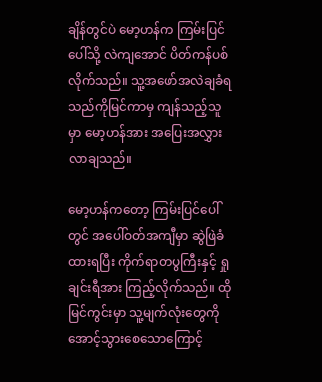ချိန်တွင်ပဲ မော့ဟန်က ကြမ်းပြင်ပေါ်သို့ လဲကျအောင် ပိတ်ကန်ပစ်လိုက်သည်။ သူ့အဖော်အလဲချခံရသည်ကိုမြင်ကာမှ ကျန်သည့်သူမှာ မော့ဟန်အား အပြေးအလွှား လာချသည်။

မော့ဟန်ကတော့ ကြမ်းပြင်ပေါ်တွင် အပေါ်ဝတ်အကျီမှာ ဆွဲဖြဲခံထားရပြီး ကိုက်ရာတပွကြီးနှင့် ရှုချင်းရီအား ကြည့်လိုက်သည်။ ထိုမြင်ကွင်းမှာ သူ့မျက်လုံးတွေကို အောင့်သွားစေသောကြောင့်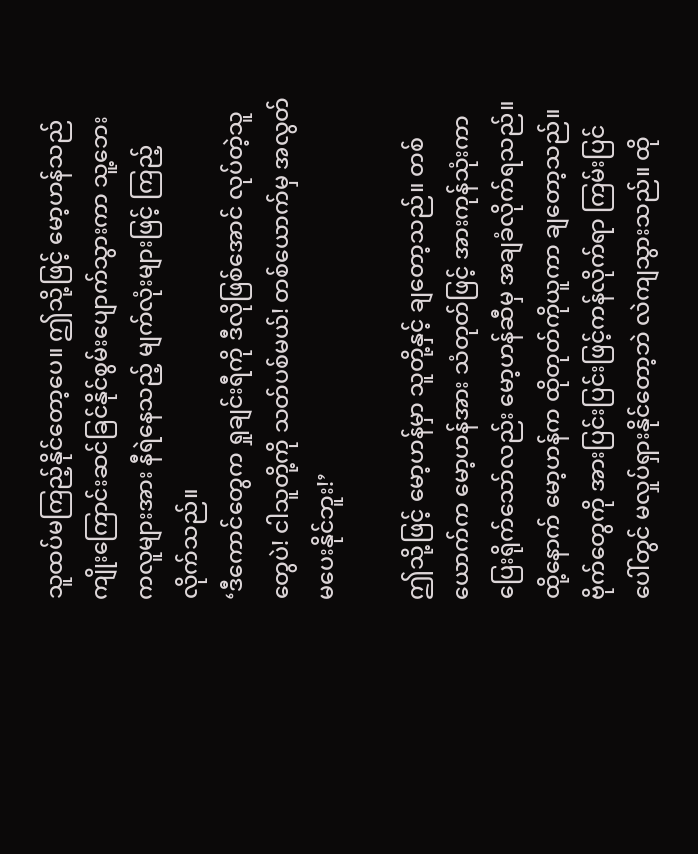သူထပ်မကြည့်နိုင်တော့ပေ။ ဤသို့ဖြင့် မော့ဟန်သည် ကျိုးကြောင်းဆင်ခြင်နိုင်စွမ်းပျောက်သွားကာ သူ့ဘေးကလူများအား နီရဲနေသည့် မျက်လုံးများဖြင့် ကြည့်လိုက်သည်။
‘ဒီကောင်တွေက ရှုချင်းရီကို ဒီလိုဖြစ်အောင် လုပ်တဲ့သူတွေပဲ! ငါသူတို့ကို သတ်ပစ်မယ်! တစ်ယောက်မှ အလွတ်မပေးနိုင်ဘူး!’

ဤသို့ဖြင့် မော့ဟန်မှာ သူတို့နှင့် ချတော့သည်။ တစ်ယောက်က မော့ဟန်အား သံတုတ်ဖြင့် အားကုန်သုံးကာ ပြေးရိုက်သော်လည်း မော့ဟန်ဆီမှ အချခံလိုက်ရသည်။ ထို့နောက် မော့ဟန်က ထိုတုတ်ကိုယူကာ ချတော့သည်။ ဗိုက်တွေကို အားပြင်းပြင်းဖြင့်ကန်လိုက်ရာ ကြမ်းပြင်ပေါ်တွင် မလှုပ်ရှားနိုင်တော့ဘဲ လဲကျသွားသည်။ ထို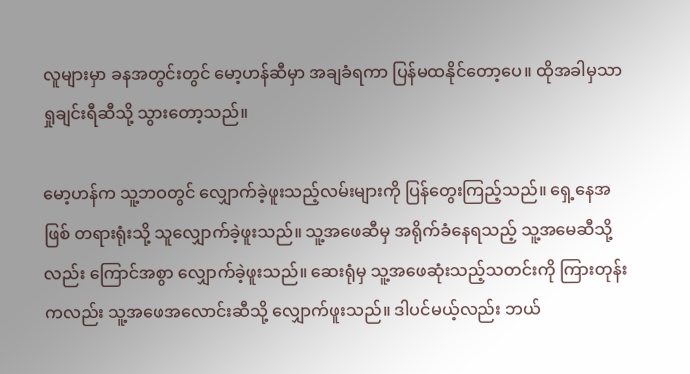လူများမှာ ခနအတွင်းတွင် မော့ဟန်ဆီမှာ အချခံရကာ ပြန်မထနိုင်တော့ပေ။ ထိုအခါမှသာ ရှုချင်းရီဆီသို့ သွားတော့သည်။

မော့ဟန်က သူ့ဘဝတွင် လျှောက်ခဲ့ဖူးသည့်လမ်းများကို ပြန်တွေးကြည့်သည်။ ရှေ့နေအဖြစ် တရားရုံးသို့ သူလျှောက်ခဲ့ဖူးသည်။ သူ့အဖေဆီမှ အရိုက်ခံနေရသည့် သူ့အမေဆီသို့လည်း ကြောင်အစွာ လျှောက်ခဲ့ဖူးသည်။ ဆေးရုံမှ သူ့အဖေဆုံးသည့်သတင်းကို ကြားတုန်းကလည်း သူ့အဖေအလောင်းဆီသို့ လျှောက်ဖူးသည်။ ဒါပင်မယ့်လည်း ဘယ်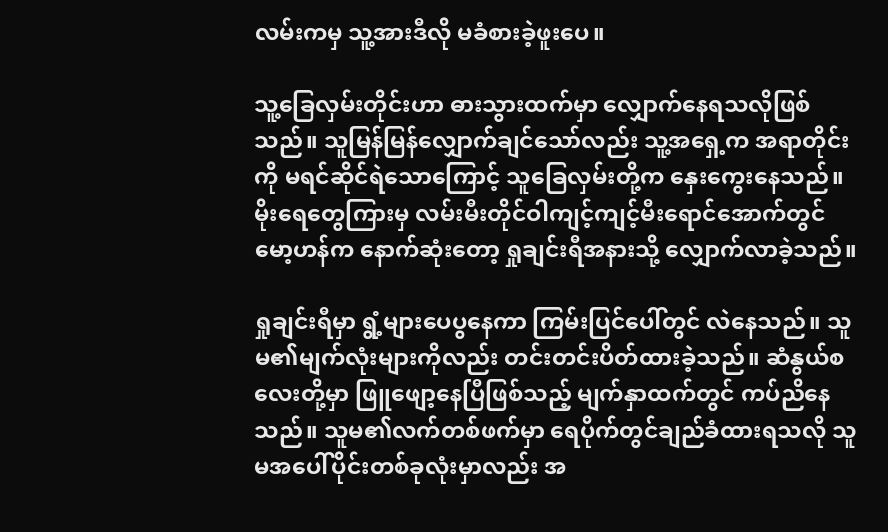လမ်းကမှ သူ့အားဒီလို မခံစားခဲ့ဖူးပေ။

သူ့ခြေလှမ်းတိုင်းဟာ ဓားသွားထက်မှာ လျှောက်နေရသလိုဖြစ်သည်။ သူမြန်မြန်လျှောက်ချင်သော်လည်း သူ့အရှေ့က အရာတိုင်းကို မရင်ဆိုင်ရဲသောကြောင့် သူခြေလှမ်းတို့က နှေးကွေးနေသည်။ မိုးရေတွေကြားမှ လမ်းမီးတိုင်ဝါကျင့်ကျင့်မီးရောင်အောက်တွင် မော့ဟန်က နောက်ဆုံးတော့ ရှုချင်းရီအနားသို့ လျှောက်လာခဲ့သည်။

ရှုချင်းရီမှာ ရွံ့များပေပွနေကာ ကြမ်းပြင်ပေါ်တွင် လဲနေသည်။ သူမ၏မျက်လုံးများကိုလည်း တင်းတင်းပိတ်ထားခဲ့သည်။ ဆံနွယ်စလေးတို့မှာ ဖြူဖျော့နေပြီဖြစ်သည့် မျက်နှာထက်တွင် ကပ်ညိနေသည်။ သူမ၏လက်တစ်ဖက်မှာ ရေပိုက်တွင်ချည်ခံထားရသလို သူမအပေါ်ပိုင်းတစ်ခုလုံးမှာလည်း အ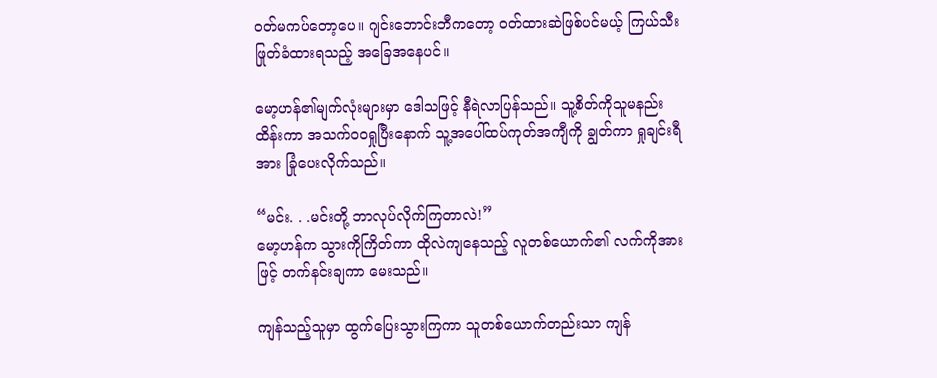ဝတ်မကပ်တော့ပေ။ ဂျင်းဘောင်းဘီကတော့ ဝတ်ထားဆဲဖြစ်ပင်မယ့် ကြယ်သီးဖြုတ်ခံထားရသည့် အခြေအနေပင်။

မော့ဟန်၏မျက်လုံးများမှာ ဒေါသဖြင့် နီရဲလာပြန်သည်။ သူ့စိတ်ကိုသူမနည်းထိန်းကာ အသက်ဝဝရှုပြီးနောက် သူ့အပေါ်ထပ်ကုတ်အကျီကို ချွတ်ကာ ရှုချင်းရီအား ခြုံပေးလိုက်သည်။

“မင်း. . .မင်းတို့ ဘာလုပ်လိုက်ကြတာလဲ!”
မော့ဟန်က သွားကိုကြိတ်ကာ ထိုလဲကျနေသည့် လူတစ်ယောက်၏ လက်ကိုအားဖြင့် တက်နင်းချကာ မေးသည်။

ကျန်သည့်သူမှာ ထွက်ပြေးသွားကြကာ သူတစ်ယောက်တည်းသာ ကျန်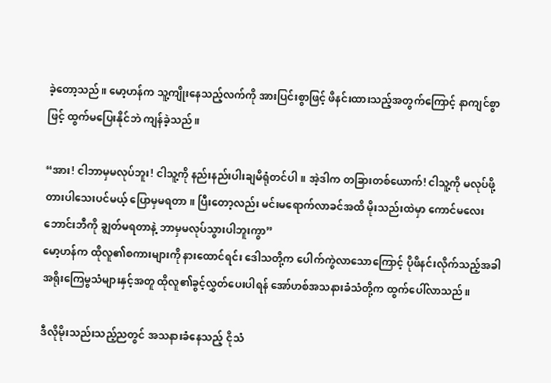ခဲ့တော့သည်။ မော့ဟန်က သူ့ကျိုးနေသည့်လက်ကို အားပြင်းစွာဖြင့် ဖိနင်းထားသည့်အတွက်ကြောင့် နာကျင်စွာဖြင့် ထွက်မပြေးနိုင်ဘဲ ကျန်ခဲ့သည်။

“အား! ငါဘာမှမလုပ်ဘူး! ငါသူ့ကို နည်းနည်းပါးချမိရုံတင်ပါ။ အဲ့ဒါက တခြားတစ်ယောက်! ငါသူ့ကို မလုပ်ဖို့ တားပါသေးပင်မယ့် ပြောမှမရတာ။ ပြီးတော့လည်း မင်းမရောက်လာခင်အထိ မိုးသည်းထဲမှာ ကောင်မလေးဘောင်းဘီကို ချွတ်မရတာနဲ့ ဘာမှမလုပ်သွားပါဘူးကွာ”
မော့ဟန်က ထိုလူ၏စကားများကို နားထောင်ရင်း ဒေါသတို့က ပေါက်ကွဲလာသောကြောင့် ပိုဖိနင်းလိုက်သည့်အခါ အရိုးကြေမွသံများနှင့်အတူ ထိုလူ၏ခွင့်လွှတ်ပေးပါရန် အော်ဟစ်အသနားခံသံတို့က ထွက်ပေါ်လာသည်။

ဒီလိုမိုးသည်းသည့်ညတွင် အသနားခံနေသည့် ငိုသံ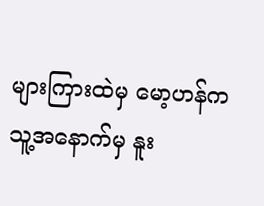များကြားထဲမှ မော့ဟန်က သူ့အနောက်မှ နူး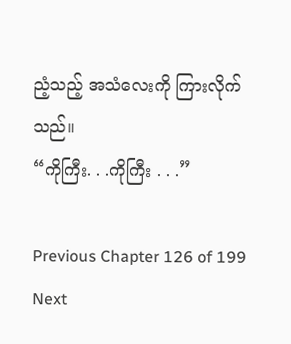ညံ့သည့် အသံလေးကို ကြားလိုက်သည်။
“ကိုကြီး. . .ကိုကြီး . . .”

Previous Chapter 126 of 199 Next